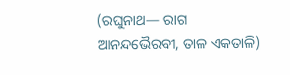(ରଘୁନାଥ— ରାଗ ଆନନ୍ଦଭୈରବୀ, ତାଳ ଏକତାଳି)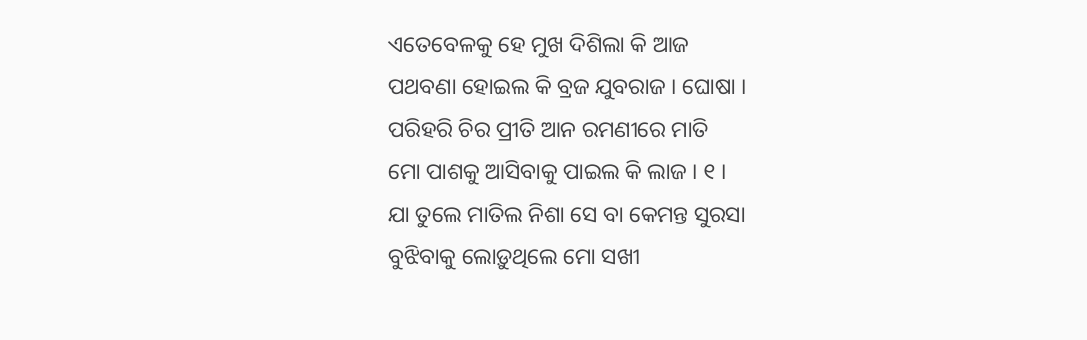ଏତେବେଳକୁ ହେ ମୁଖ ଦିଶିଲା କି ଆଜ
ପଥବଣା ହୋଇଲ କି ବ୍ରଜ ଯୁବରାଜ । ଘୋଷା ।
ପରିହରି ଚିର ପ୍ରୀତି ଆନ ରମଣୀରେ ମାତି
ମୋ ପାଶକୁ ଆସିବାକୁ ପାଇଲ କି ଲାଜ । ୧ ।
ଯା ତୁଲେ ମାତିଲ ନିଶା ସେ ବା କେମନ୍ତ ସୁରସା
ବୁଝିବାକୁ ଲୋଡ଼ୁଥିଲେ ମୋ ସଖୀ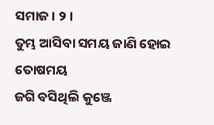ସମାଜ । ୨ ।
ତୁମ୍ଭ ଆସିବା ସମୟ ଜାଣି ହୋଇ ତୋଷମୟ
ଜଗି ବସିଥିଲି କୁଞ୍ଜେ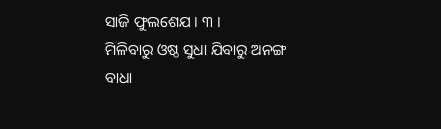ସାଜି ଫୁଲଶେଯ । ୩ ।
ମିଳିବାରୁ ଓଷ୍ଠ ସୁଧା ଯିବାରୁ ଅନଙ୍ଗ ବାଧା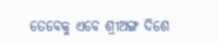ତେବେକୁ ଏବେ ଶ୍ରୀଅଙ୍ଗ ଦିଶେ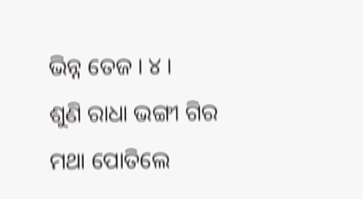ଭିନ୍ନ ତେଜ । ୪ ।
ଶୁଣି ରାଧା ଭଙ୍ଗୀ ଗିର ମଥା ପୋତିଲେ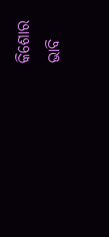କିଶୋର
ଭାବି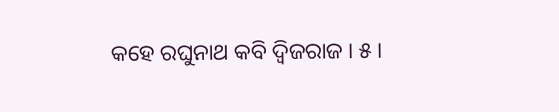କହେ ରଘୁନାଥ କବି ଦ୍ୱିଜରାଜ । ୫ ।